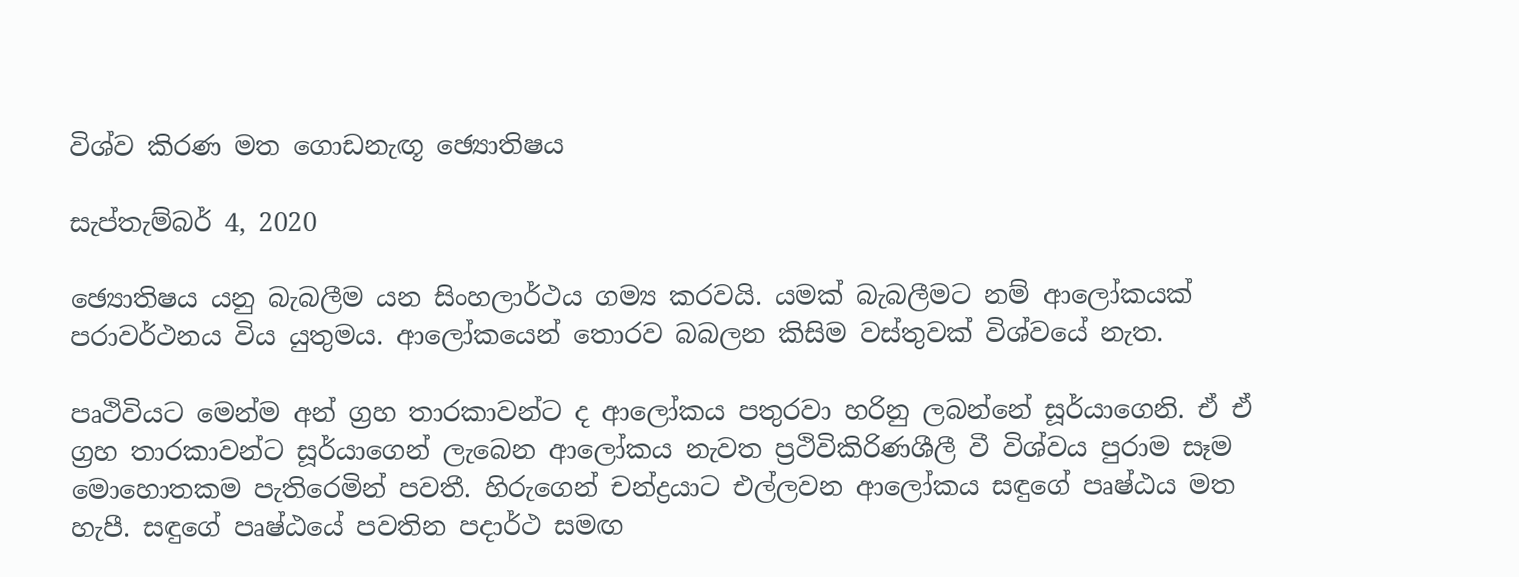විශ්ව කිරණ මත ගොඩනැඟූ ඡ්‍යොතිෂය

සැප්තැම්බර් 4, 2020

ඡ්‍යොතිෂය යනු බැබලීම යන සිංහලාර්ථය ගම්‍ය කරවයි. යමක් බැබලීමට නම් ආලෝකයක් පරාවර්ථනය විය යුතුමය. ආලෝකයෙන් තොරව බබලන කිසිම වස්තුවක් විශ්වයේ නැත.

පෘථිවියට මෙන්ම අන් ග්‍රහ තාරකාවන්ට ද ආලෝකය පතුරවා හරිනු ලබන්නේ සූර්යාගෙනි. ඒ ඒ ග්‍රහ තාරකාවන්ට සූර්යාගෙන් ලැබෙන ආලෝකය නැවත ප්‍රථිවිකිරිණශීලී වී විශ්වය පුරාම සෑම මොහොතකම පැතිරෙමින් පවතී. හිරුගෙන් චන්ද්‍රයාට එල්ලවන ආලෝකය සඳුගේ පෘෂ්ඨය මත හැපී. සඳුගේ පෘෂ්ඨයේ පවතින පදාර්ථ සමඟ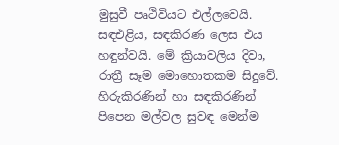මුසුවී පෘථිවියට එල්ලවෙයි. සඳඑළිය, සඳකිරණ ලෙස එය හඳුන්වයි. මේ ක්‍රියාවලිය දිවා, රාත්‍රී සෑම මොහොතකම සිදුවේ. හිරුකිරණින් හා සඳකිරණින් පිපෙන මල්වල සුවඳ මෙන්ම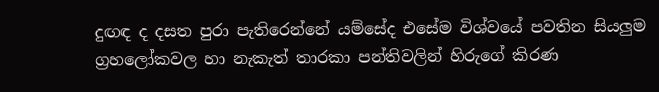දුඟඳ ද දසත පුරා පැතිරෙන්නේ යම්සේද එසේම විශ්වයේ පවතින සියලුම ග්‍රහලෝකවල හා නැකැත් තාරකා පන්තිවලින් හිරුගේ කිරණ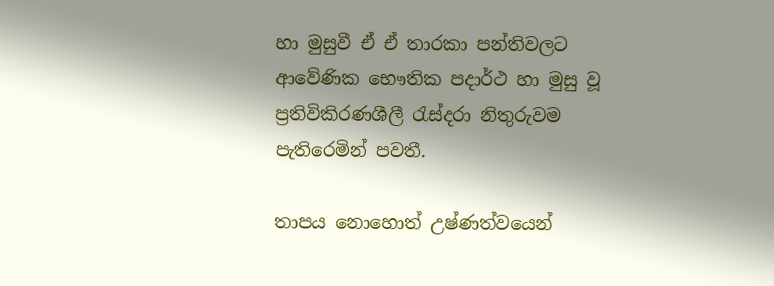හා මුසුවී ඒ ඒ තාරකා පන්තිවලට ආවේණික භෞතික පදාර්ථ හා මුසු වූ ප්‍රතිවිකිරණශීලී රැස්දරා නිතුරුවම පැතිරෙමින් පවතී.

තාපය නොහොත් උෂ්ණත්වයෙන්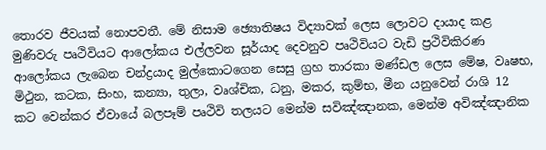තොරව ජීවයක් නොපවතී. මේ නිසාම ඡ්‍යොතිෂය විද්‍යාවක් ලෙස ලොවට දායාද කළ මුණිවරු පෘථිවියට ආලෝකය එල්ලවන සූර්යාද දෙවනුව පෘථිවියට වැඩි ප්‍රථිවිකිරණ ආලෝකය ලැබෙන චන්ද්‍රයාද මුල්කොටගෙන සෙසු ග්‍රහ තාරකා මණ්ඩල ලෙස මේෂ, වෘෂභ, මිථුන, කටක, සිංහ, කන්‍යා, තුලා, වෘශ්චික, ධනු, මකර, කුම්භ, මීන යනුවෙන් රාශි 12 කට වෙන්කර ඒවායේ බලපෑම් පෘථිවි තලයට මෙන්ම සවිඤ්ඤානක, මෙන්ම අවිඤ්ඤානික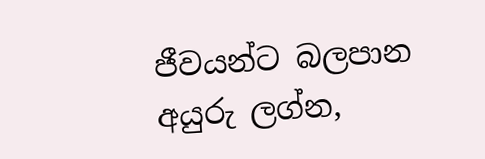ජීවයන්ට බලපාන අයුරු ලග්න,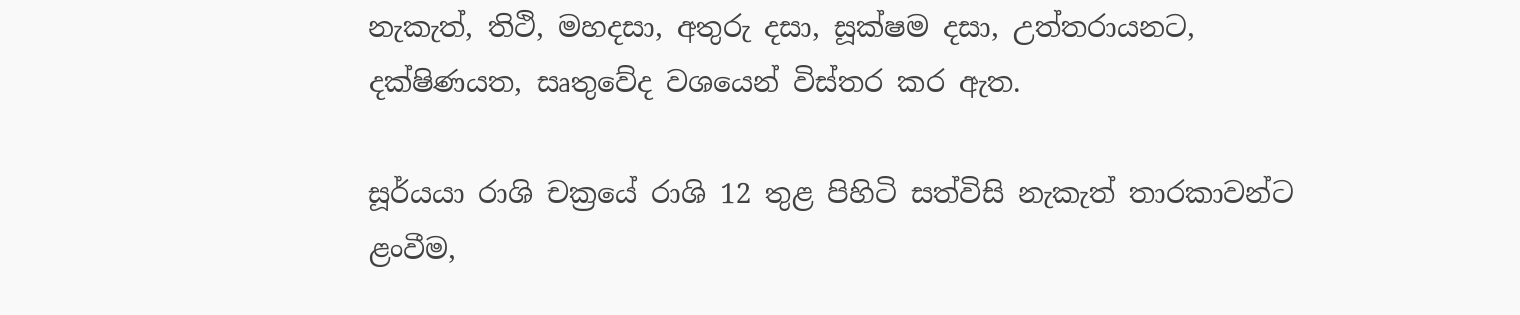නැකැත්, තිථි, මහදසා, අතුරු දසා, සූක්ෂම දසා, උත්තරායනට, දක්ෂිණයත, සෘතුවේද වශයෙන් විස්තර කර ඇත.

සූර්යයා රාශි චක්‍රයේ රාශි 12 තුළ පිහිටි සත්විසි නැකැත් තාරකාවන්ට ළංවීම,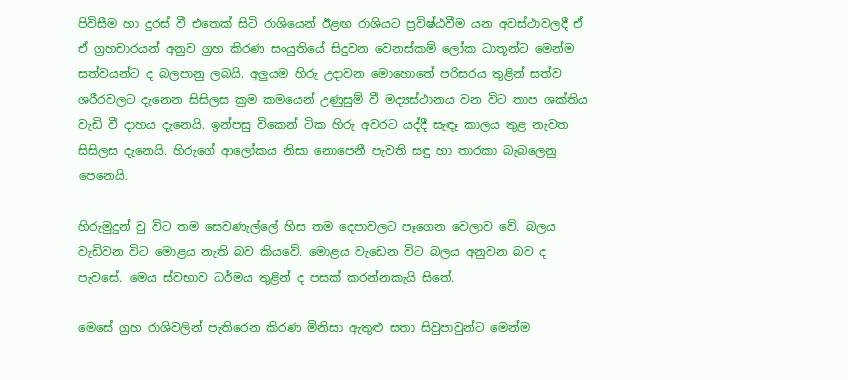පිවිසීම හා දුරස් වී එතෙක් සිටි රාශියෙන් ඊළඟ රාශියට ප්‍රවිෂ්ඨවීම යන අවස්ථාවලදී ඒ ඒ ග්‍රහචාරයන් අනුව ග්‍රහ කිරණ සංයුතියේ සිදුවන වෙනස්කම් ලෝක ධාතූන්ට මෙන්ම සත්වයන්ට ද බලපානු ලබයි. අලුයම හිරු උදාවන මොහොතේ පරිසරය තුළින් සත්ව ශරීරවලට දැනෙන සිසිලස ක්‍රම කමයෙන් උණුසුම් වී මද්‍යස්ථානය වන විට තාප ශක්තිය වැඩි වී දාහය දැනෙයි. ඉන්පසු විකෙන් ටික හිරු අවරට යද්දී සැඳෑ කාලය තුළ නැවත සිසිලස දැනෙයි. හිරුගේ ආලෝකය නිසා නොපෙනී පැවති සඳු හා තාරකා බැබලෙනු පෙනෙයි.

හිරුමුදුන් වු විට තම සෙවණැල්ලේ හිස තම දෙපාවලට පෑගෙන වෙලාව වේ. බලය වැඩිවන විට මොළය නැති බව කියවේ. මොළය වැඩෙන විට බලය අනුවන බව ද පැවසේ. මෙය ස්වභාව ධර්මය තුළින් ද පසක් කරන්නකැයි සිතේ.

මෙසේ ග්‍රහ රාශිවලින් පැතිරෙන කිරණ මිනිසා ඇතුළු සතා සිවුපාවුන්ට මෙන්ම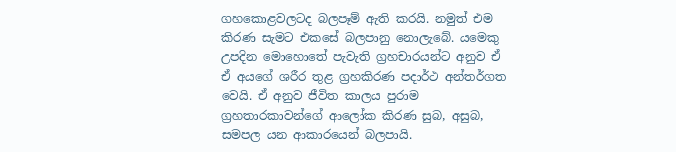ගහකොළවලටද බලපෑම් ඇති කරයි. නමුත් එම කිරණ සැමට එකසේ බලපානු නොලැබේ. යමෙකු උපදින මොහොතේ පැවැති ග්‍රහචාරයන්ට අනුව ඒ ඒ අයගේ ශරීර තුළ ග්‍රහකිරණ පදාර්ථ අන්තර්ගත වෙයි. ඒ අනුව ජීවිත කාලය පුරාම ග්‍රහතාරකාවන්ගේ ආලෝක කිරණ සුබ, අසුබ, සමපල යන ආකාරයෙන් බලපායි.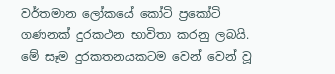වර්තමාන ලෝකයේ කෝටි ප්‍රකෝටි ගණනක් දුරකථන භාවිතා කරනු ලබයි. මේ සෑම දුරකතනයකටම වෙන් වෙන් වූ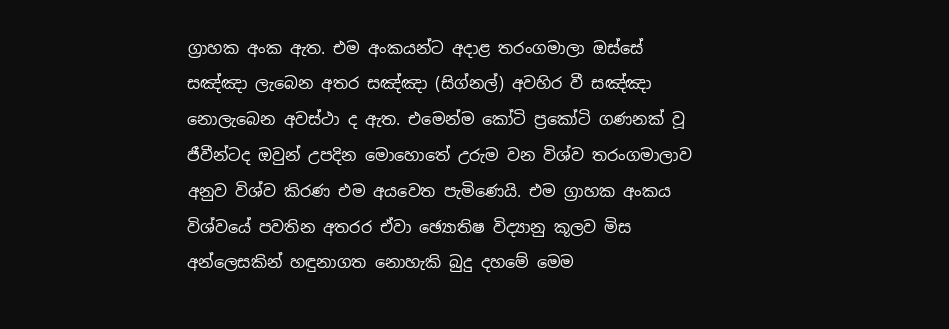ග්‍රාහක අංක ඇත. එම අංකයන්ට අදාළ තරංගමාලා ඔස්සේ සඤ්ඤා ලැබෙන අතර සඤ්ඤා (සිග්නල්) අවහිර වී සඤ්ඤා නොලැබෙන අවස්ථා ද ඇත. එමෙන්ම කෝටි ප්‍රකෝටි ගණනක් වූ ජීවීන්ටද ඔවුන් උපදින මොහොතේ උරුම වන විශ්ව තරංගමාලාව අනුව විශ්ව කිරණ එම අයවෙත පැමිණෙයි. එම ග්‍රාහක අංකය විශ්වයේ පවතින අතරර ඒවා ඡ්‍යොතිෂ විද්‍යානු කූලව මිස අන්ලෙසකින් හඳුනාගත නොහැකි බුදු දහමේ මෙම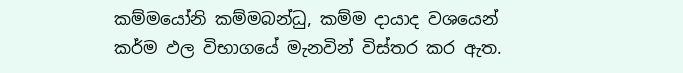කම්මයෝනි කම්මබන්ධු, කම්ම දායාද වශයෙන් කර්ම ඵල විභාගයේ මැනවින් විස්තර කර ඇත.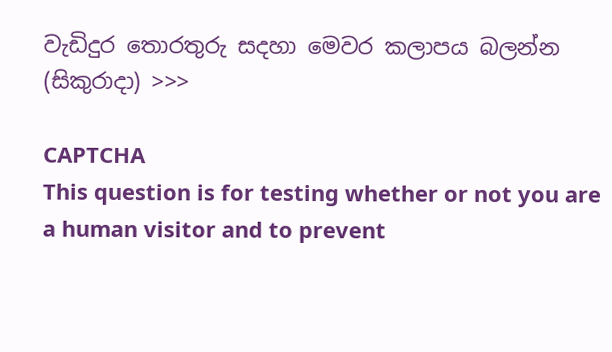වැඩිදුර තොරතුරු සදහා මෙවර කලාපය බලන්න (සිකුරාදා) >>>

CAPTCHA
This question is for testing whether or not you are a human visitor and to prevent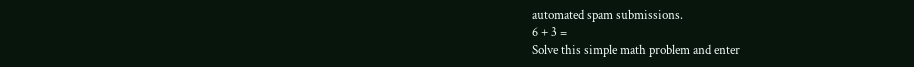automated spam submissions.
6 + 3 =
Solve this simple math problem and enter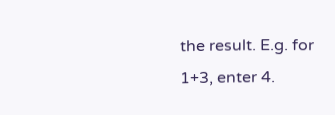the result. E.g. for 1+3, enter 4.